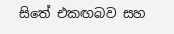සිතේ එකඟබව සහ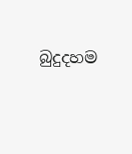බුදුදහම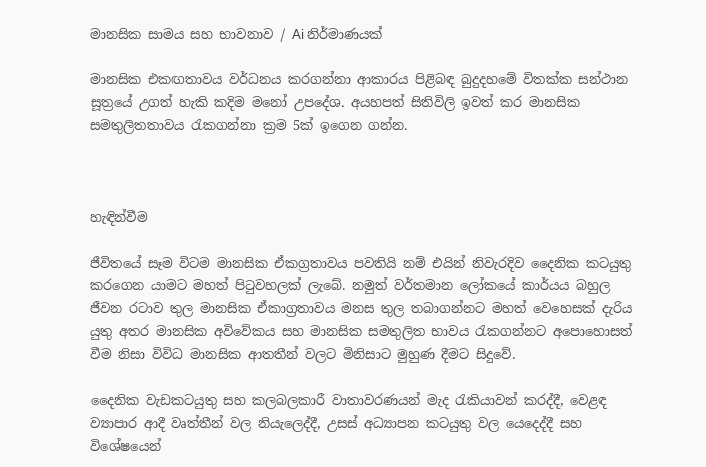මානසික සාමය සහ භාවනාව / Ai නිර්මාණයක්

මානසික එකඟතාවය වර්ධනය කරගන්නා ආකාරය පිළිබඳ බුදුදහමේ විතක්ක සන්ථාන සූත්‍රයේ උගත් හැකි කදිම මනෝ උපදේශ. අයහපත් සිතිවිලි ඉවත් කර මානසික සමතුලිතතාවය රැකගන්නා ක්‍රම 5ක් ඉගෙන ගන්න.



හැඳින්වීම

ජීවිතයේ සෑම විටම මානසික ඒකග්‍රතාවය පවතියි නම් එයින් නිවැරදිව දෛනික කටයුතු කරගෙන යාමට මහත් පිටුවහලක් ලැබේ. නමුත් වර්තමාන ලෝකයේ කාර්යය බහුල ජීවන රටාව තුල මානසික ඒකාග්‍රතාවය මනස තුල තබාගන්නට මහත් වෙහෙසක් දැරිය යුතු අතර මානසික අවිවේකය සහ මානසික සමතුලිත භාවය රැකගන්නට අපොහොසත් වීම නිසා විවිධ මානසික ආතතීන් වලට මිනිසාට මුහුණ දීමට සිදුවේ.

දෛනික වැඩකටයුතු සහ කලබලකාරී වාතාවරණයන් මැද රැකියාවන් කරද්දී, වෙළඳ ව්‍යාපාර ආදී වෘත්තීන් වල නියැලෙද්දී, උසස් අධ්‍යාපන කටයුතු වල යෙදෙද්දී සහ විශේෂයෙන්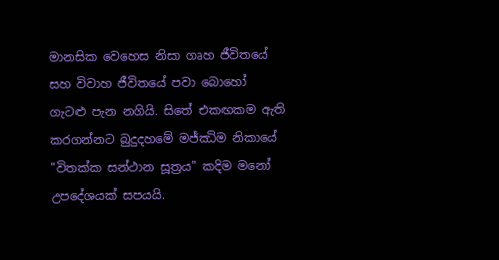මානසික වෙහෙස නිසා ගෘහ ජීවිතයේ සහ විවාහ ජීවිතයේ පවා බොහෝ ගැටළු පැන නගියි. සිතේ එකඟකම ඇති කරගන්නට බුදුදහමේ මජ්ඣිම නිකායේ "විතක්ක සන්ථාන සූත්‍රය" කදිම මනෝ උපදේශයක් සපයයි.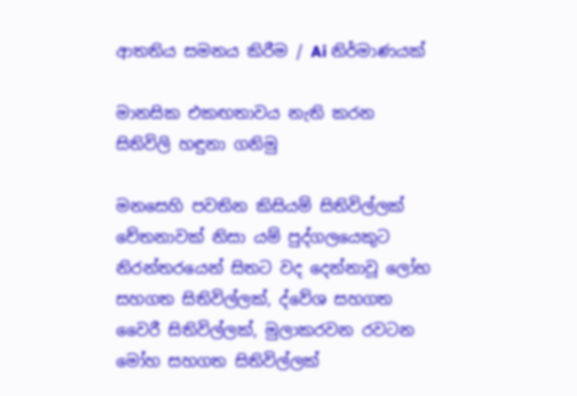ආතතිය සමනය කිරීම / Ai නිර්මාණයක්

මානසික එකඟතාවය නැති කරන සිතිවිලි හඳුනා ගනිමු

මනසෙහි පවතින කිසියම් සිතිවිල්ලක් චේතනාවක් නිසා යම් පුද්ගලයෙකුට නිරන්තරයෙන් සිතට වද දෙන්නාවූ ලෝභ සහගත සිතිවිල්ලක්, ද්වේශ සහගත වෛරී සිතිවිල්ලක්, මුලාකරවන රවටන මෝහ සහගත සිතිවිල්ලක්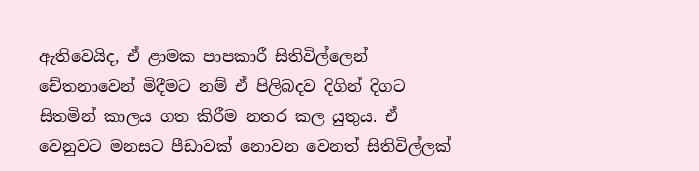ඇතිවෙයිද, ඒ ළාමක පාපකාරී සිතිවිල්ලෙන් චේතනාවෙන් මිදීමට නම් ඒ පිලිබදව දිගින් දිගට සිතමින් කාලය ගත කිරීම නතර කල යුතුය. ඒ වෙනුවට මනසට පීඩාවක් නොවන වෙනත් සිතිවිල්ලක්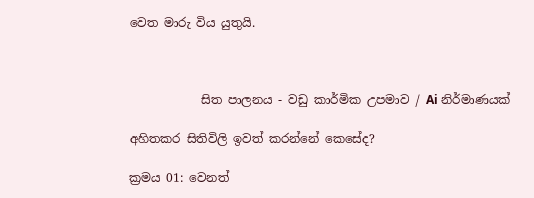වෙත මාරු විය යුතුයි.



            සිත පාලනය - වඩු කාර්මික උපමාව / Ai නිර්මාණයක්

අහිතකර සිතිවිලි ඉවත් කරන්නේ කෙසේද?

ක්‍රමය 01: වෙනත්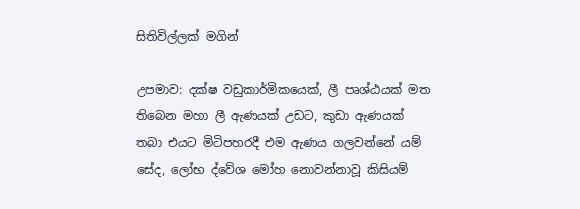සිතිවිල්ලක් මගින්

උපමාව: දක්ෂ වඩුකාර්මිකයෙක්, ලී පෘශ්ඨයක් මත තිබෙන මහා ලී ඇණයක් උඩට, කුඩා ඇණයක් තබා එයට මිටිපහරදී එම ඇණය ගලවන්නේ යම් සේද, ලෝභ ද්වේශ මෝහ නොවන්නාවූ කිසියම්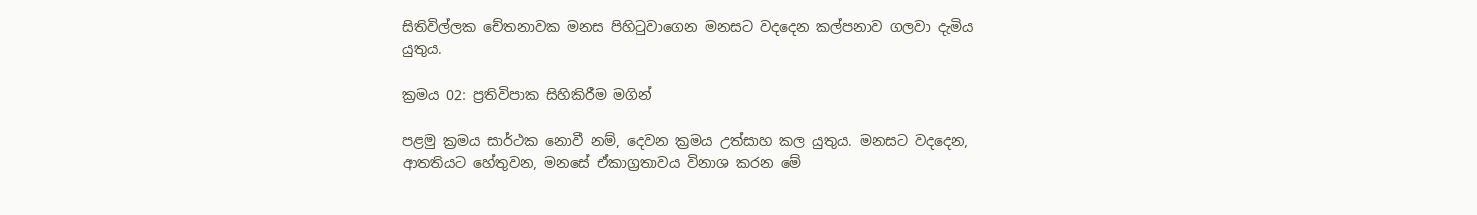සිතිවිල්ලක චේතනාවක මනස පිහිටුවාගෙන මනසට වදදෙන කල්පනාව ගලවා දැමිය යුතුය.

ක්‍රමය 02: ප්‍රතිවිපාක සිහිකිරීම මගින්

පළමු ක්‍රමය සාර්ථක නොවී නම්, දෙවන ක්‍රමය උත්සාහ කල යුතුය. මනසට වදදෙන, ආතතියට හේතුවන, මනසේ ඒකාග්‍රතාවය විනාශ කරන මේ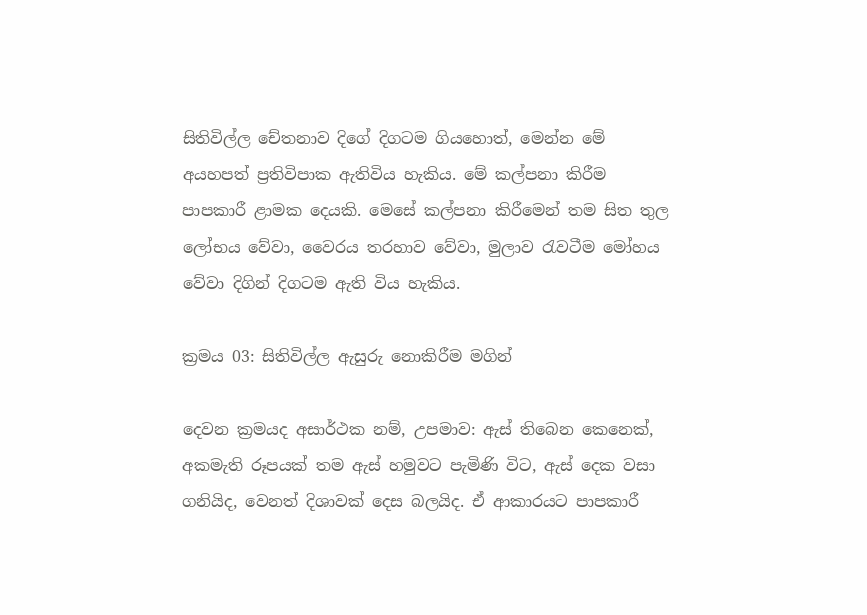සිතිවිල්ල චේතනාව දිගේ දිගටම ගියහොත්, මෙන්න මේ අයහපත් ප්‍රතිවිපාක ඇතිවිය හැකිය. මේ කල්පනා කිරීම පාපකාරී ළාමක දෙයකි. මෙසේ කල්පනා කිරීමෙන් තම සිත තුල ලෝභය වේවා, වෛරය තරහාව වේවා, මුලාව රැවටීම මෝහය වේවා දිගින් දිගටම ඇති විය හැකිය.

ක්‍රමය 03: සිතිවිල්ල ඇසුරු නොකිරීම මගින්

දෙවන ක්‍රමයද අසාර්ථක නම්, උපමාව: ඇස් තිබෙන කෙනෙක්, අකමැති රූපයක් තම ඇස් හමුවට පැමිණි විට, ඇස් දෙක වසා ගනියිද, වෙනත් දිශාවක් දෙස බලයිද. ඒ ආකාරයට පාපකාරී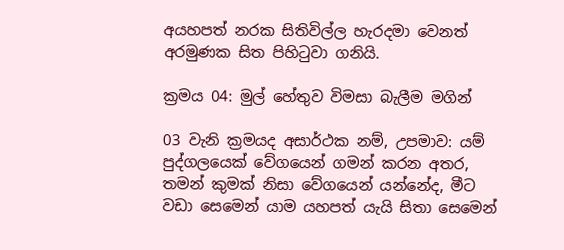අයහපත් නරක සිතිවිල්ල හැරදමා වෙනත් අරමුණක සිත පිහිටුවා ගනියි.

ක්‍රමය 04: මුල් හේතුව විමසා බැලීම මගින්

03 වැනි ක්‍රමයද අසාර්ථක නම්, උපමාව: යම් පුද්ගලයෙක් වේගයෙන් ගමන් කරන අතර, තමන් කුමක් නිසා වේගයෙන් යන්නේද, මීට වඩා සෙමෙන් යාම යහපත් යැයි සිතා සෙමෙන්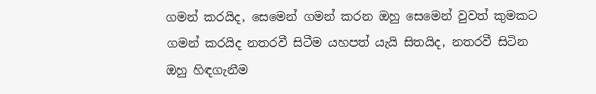ගමන් කරයිද, සෙමෙන් ගමන් කරන ඔහු සෙමෙන් වුවත් කුමකට ගමන් කරයිද නතරවී සිටීම යහපත් යැයි සිතයිද, නතරවී සිටින ඔහු හිඳගැනීම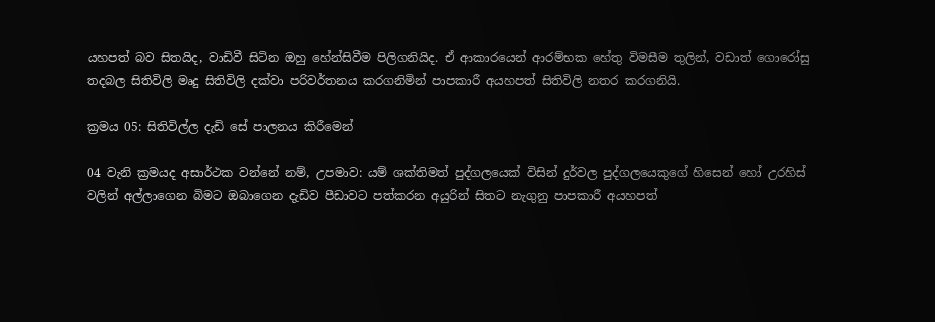යහපත් බව සිතයිද, වාඩිවී සිටින ඔහු හේන්සිවීම පිලිගනියිද. ඒ ආකාරයෙන් ආරම්භක හේතු විමසීම තුලින්, වඩාත් ගොරෝසු තදබල සිතිවිලි මෘදු සිතිවිලි දක්වා පරිවර්තනය කරගනිමින් පාපකාරී අයහපත් සිතිවිලි නතර කරගනියි.

ක්‍රමය 05: සිතිවිල්ල දැඩි සේ පාලනය කිරීමෙන්

04 වැනි ක්‍රමයද අසාර්ථක වන්නේ නම්, උපමාව: යම් ශක්තිමත් පුද්ගලයෙක් විසින් දුර්වල පුද්ගලයෙකුගේ හිසෙන් හෝ උරහිස් වලින් අල්ලාගෙන බිමට ඔබාගෙන දැඩිව පීඩාවට පත්කරන අයුරින් සිතට නැගුනු පාපකාරී අයහපත්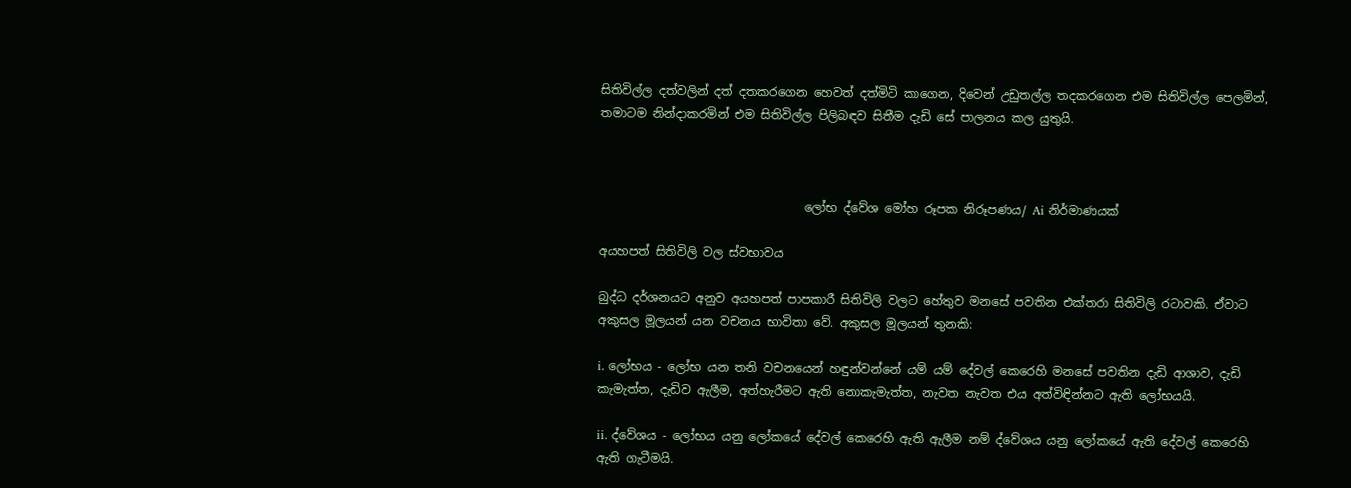සිතිවිල්ල දත්වලින් දත් දතකරගෙන හෙවත් දත්මිටි කාගෙන, දිවෙන් උඩුතල්ල තදකරගෙන එම සිතිවිල්ල පෙලමින්, තමාටම නින්දාකරමින් එම සිතිවිල්ල පිලිබඳව සිතීම දැඩි සේ පාලනය කල යුතුයි.



                                  ලෝභ ද්වේශ මෝහ රූපක නිරූපණය/ Ai නිර්මාණයක්

අයහපත් සිතිවිලි වල ස්වභාවය

බුද්ධ දර්ශනයට අනුව අයහපත් පාපකාරී සිතිවිලි වලට හේතුව මනසේ පවතින එක්තරා සිතිවිලි රටාවකි. ඒවාට අකුසල මූලයන් යන වචනය භාවිතා වේ. අකුසල මූලයන් තුනකි:

i. ලෝභය - ලෝභ යන තනි වචනයෙන් හඳුන්වන්නේ යම් යම් දේවල් කෙරෙහි මනසේ පවතින දැඩි ආශාව, දැඩි කැමැත්ත, දැඩිව ඇලීම, අත්හැරීමට ඇති නොකැමැත්ත, නැවත නැවත එය අත්විඳින්නට ඇති ලෝභයයි.

ii. ද්වේශය - ලෝභය යනු ලෝකයේ දේවල් කෙරෙහි ඇති ඇලීම නම් ද්වේශය යනු ලෝකයේ ඇති දේවල් කෙරෙහි ඇති ගැටීමයි.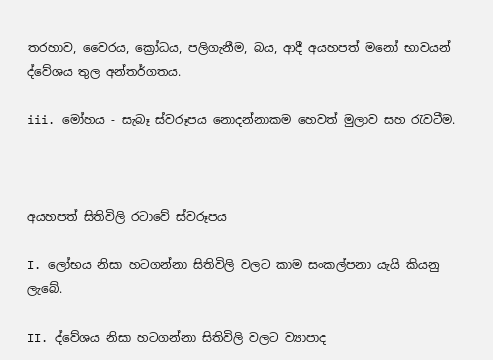තරහාව, වෛරය, ක්‍රෝධය, පලිගැනීම, බය, ආදී අයහපත් මනෝ භාවයන් ද්වේශය තුල අන්තර්ගතය.

iii. මෝහය - සැබෑ ස්වරූපය නොදන්නාකම හෙවත් මුලාව සහ රැවටීම.



අයහපත් සිතිවිලි රටාවේ ස්වරූපය

I. ලෝභය නිසා හටගන්නා සිතිවිලි වලට කාම සංකල්පනා යැයි කියනු ලැබේ.

II. ද්වේශය නිසා හටගන්නා සිතිවිලි වලට ව්‍යාපාද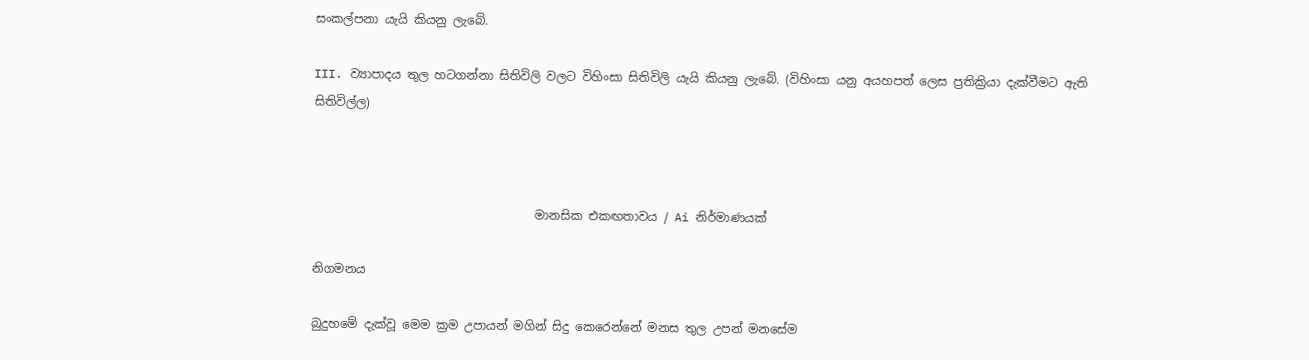සංකල්පනා යැයි කියනු ලැබේ.

III. ව්‍යාපාදය තුල හටගන්නා සිතිවිලි වලට විහිංසා සිතිවිලි යැයි කියනු ලැබේ. (විහිංසා යනු අයහපත් ලෙස ප්‍රතික්‍රියා දැක්වීමට ඇති සිතිවිල්ල)



                                     මානසික එකඟතාවය / Ai නිර්මාණයක්

නිගමනය

බුදුහමේ දැක්වූ මෙම ක්‍රම උපායන් මගින් සිදු කෙරෙන්නේ මනස තුල උපන් මනසේම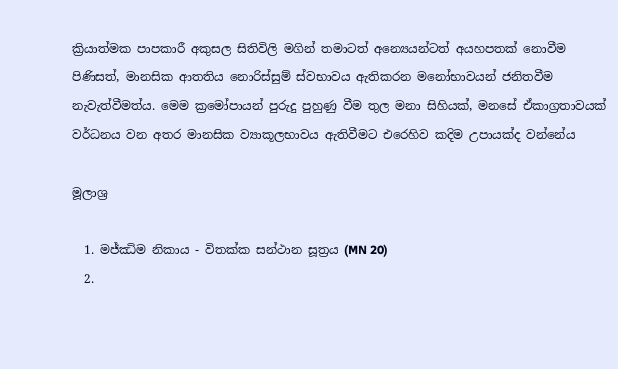ක්‍රියාත්මක පාපකාරී අකුසල සිතිවිලි මගින් තමාටත් අන්‍යෙයන්ටත් අයහපතක් නොවීම පිණිසත්, මානසික ආතතිය නොරිස්සුම් ස්වභාවය ඇතිකරන මනෝභාවයන් ජනිතවීම නැවැත්වීමත්ය. මෙම ක්‍රමෝපායන් පුරුදු පුහුණු වීම තුල මනා සිහියක්, මනසේ ඒකාග්‍රතාවයක් වර්ධනය වන අතර මානසික ව්‍යාකූලභාවය ඇතිවීමට එරෙහිව කදිම උපායක්ද වන්නේය

මූලාශ්‍ර

  1. මජ්ඣිම නිකාය - විතක්ක සන්ථාන සූත්‍රය (MN 20)
  2.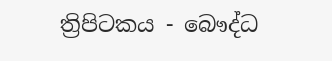ත්‍රිපිටකය - බෞද්ධ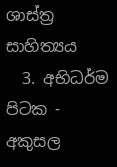ශාස්ත්‍ර සාහිත්‍යය
  3. අභිධර්ම පිටක - අකුසල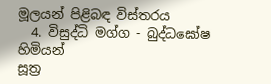මූලයන් පිළිබඳ විස්තරය
  4. විසුද්ධි මග්ග - බුද්ධඝෝෂ හිමියන්
සූත්‍ර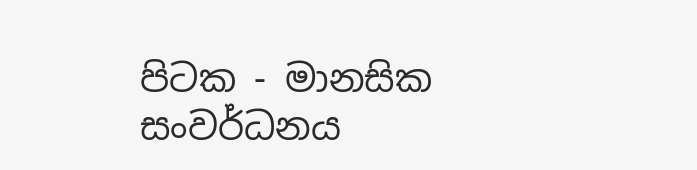පිටක - මානසික සංවර්ධනය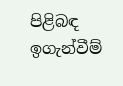පිළිබඳ ඉගැන්වීම්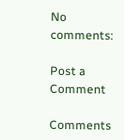No comments:

Post a Comment

Comments